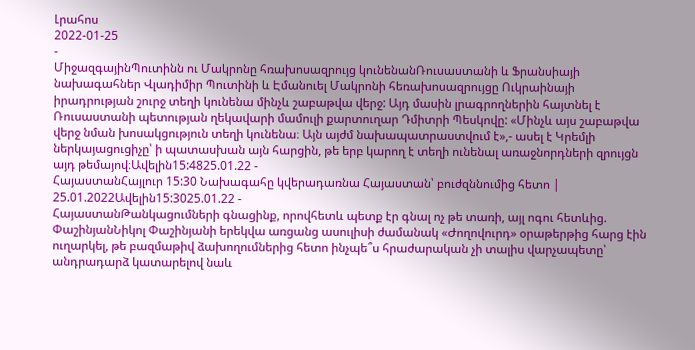Լրահոս
2022-01-25
-
ՄիջազգայինՊուտինն ու Մակրոնը հռախոսազրույց կունենանՌուսաստանի և Ֆրանսիայի նախագահներ Վլադիմիր Պուտինի և Էմանուել Մակրոնի հեռախոսազրույցը Ուկրաինայի իրադրության շուրջ տեղի կունենա մինչև շաբաթվա վերջ: Այդ մասին լրագրողներին հայտնել է Ռուսաստանի պետության ղեկավարի մամուլի քարտուղար Դմիտրի Պեսկովը: «Մինչև այս շաբաթվա վերջ նման խոսակցություն տեղի կունենա։ Այն այժմ նախապատրաստվում է»,- ասել է Կրեմլի ներկայացուցիչը՝ ի պատասխան այն հարցին, թե երբ կարող է տեղի ունենալ առաջնորդների զրույցն այդ թեմայով։Ավելին15:4825.01.22 -
ՀայաստանՀայլուր 15:30 Նախագահը կվերադառնա Հայաստան՝ բուժզննումից հետո | 25.01.2022Ավելին15:3025.01.22 -
ՀայաստանԹանկացումների գնացինք, որովհետև պետք էր գնալ ոչ թե տառի, այլ ոգու հետևից. ՓաշինյանՆիկոլ Փաշինյանի երեկվա առցանց ասուլիսի ժամանակ «Ժողովուրդ» օրաթերթից հարց էին ուղարկել, թե բազմաթիվ ձախողումներից հետո ինչպե՞ս հրաժարական չի տալիս վարչապետը՝ անդրադարձ կատարելով նաև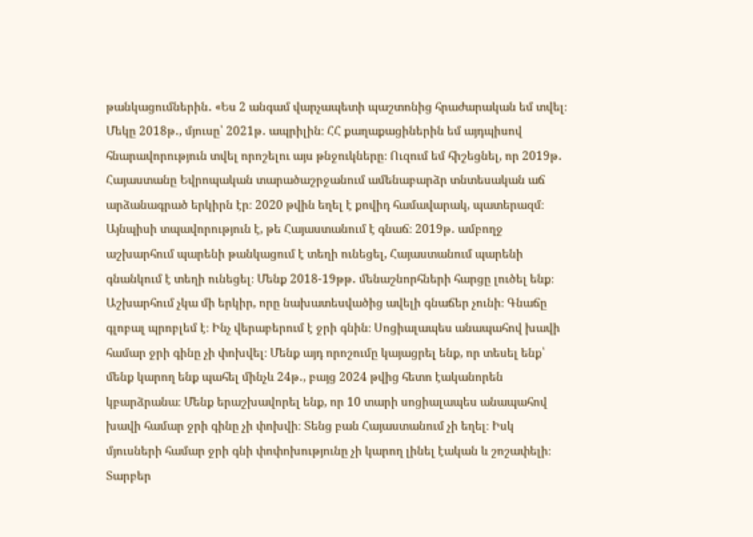թանկացումներին․ «Ես 2 անգամ վարչապետի պաշտոնից հրաժարական եմ տվել։ Մեկը 2018թ․, մյուսը՝ 2021թ․ ապրիլին։ ՀՀ քաղաքացիներին եմ այդպիսով հնարավորություն տվել որոշելու այս թնջուկները։ Ուզում եմ հիշեցնել, որ 2019թ․ Հայաստանը Եվրոպական տարածաշրջանում ամենաբարձր տնտեսական աճ արձանագրած երկիրն էր։ 2020 թվին եղել է քովիդ համավարակ, պատերազմ։ Այնպիսի տպավորություն է, թե Հայաստանում է գնաճ։ 2019թ․ ամբողջ աշխարհում պարենի թանկացում է տեղի ունեցել, Հայաստանում պարենի գնանկում է տեղի ունեցել։ Մենք 2018-19թթ․ մենաշնորհների հարցը լուծել ենք։ Աշխարհում չկա մի երկիր, որը նախատեսվածից ավելի գնաճեր չունի։ Գնաճը գլոբալ պրոբլեմ է։ Ինչ վերաբերում է ջրի գնին։ Սոցիալապես անապահով խավի համար ջրի գինը չի փոխվել։ Մենք այդ որոշումը կայացրել ենք, որ տեսել ենք՝ մենք կարող ենք պահել մինչև 24թ․, բայց 2024 թվից հետո էականորեն կբարձրանա։ Մենք երաշխավորել ենք, որ 10 տարի սոցիալապես անապահով խավի համար ջրի գինը չի փոխվի։ Տենց բան Հայաստանում չի եղել։ Իսկ մյուսների համար ջրի գնի փոփոխությունը չի կարող լինել էական և շոշափելի։ Տարբեր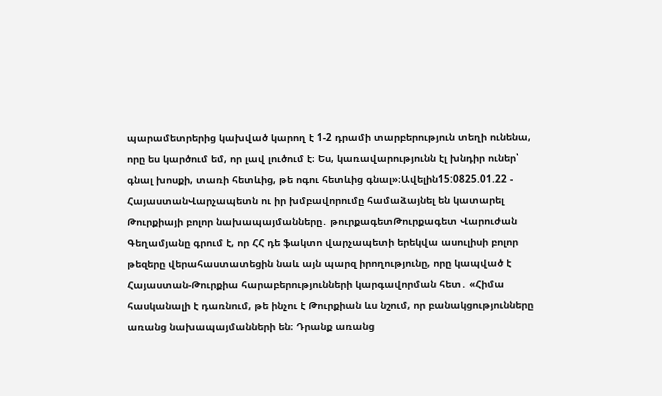պարամետրերից կախված կարող է 1-2 դրամի տարբերություն տեղի ունենա, որը ես կարծում եմ, որ լավ լուծում է։ Ես, կառավարությունն էլ խնդիր ուներ՝ գնալ խոսքի, տառի հետևից, թե ոգու հետևից գնալ»։Ավելին15:0825.01.22 -
ՀայաստանՎարչապետն ու իր խմբավորումը համաձայնել են կատարել Թուրքիայի բոլոր նախապայմանները․ թուրքագետԹուրքագետ Վարուժան Գեղամյանը գրում է, որ ՀՀ դե ֆակտո վարչապետի երեկվա ասուլիսի բոլոր թեզերը վերահաստատեցին նաև այն պարզ իրողությունը, որը կապված է Հայաստան-Թուրքիա հարաբերությունների կարգավորման հետ․ «Հիմա հասկանալի է դառնում, թե ինչու է Թուրքիան ևս նշում, որ բանակցությունները առանց նախապայմանների են։ Դրանք առանց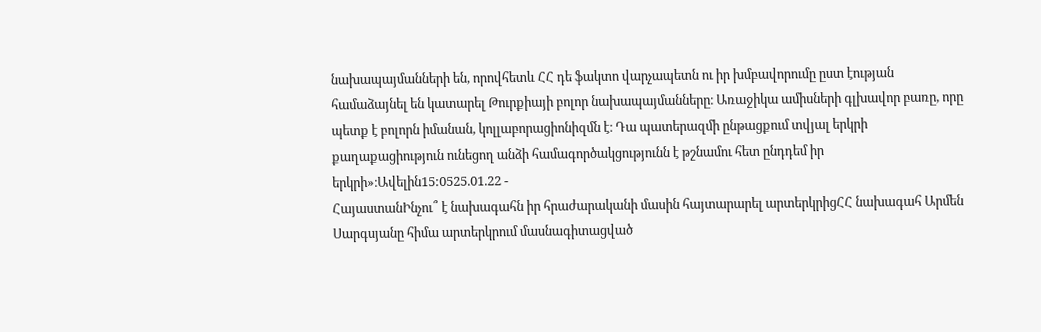նախապայմանների են, որովհետև ՀՀ դե ֆակտո վարչապետն ու իր խմբավորումը ըստ էության համաձայնել են կատարել Թուրքիայի բոլոր նախապայմանները։ Առաջիկա ամիսների գլխավոր բառը, որը պետք է բոլորն իմանան, կոլլաբորացիոնիզմն է։ Դա պատերազմի ընթացքում տվյալ երկրի քաղաքացիություն ունեցող անձի համագործակցությունն է թշնամու հետ ընդդեմ իր երկրի»։Ավելին15:0525.01.22 -
ՀայաստանԻնչու՞ է նախագահն իր հրաժարականի մասին հայտարարել արտերկրիցՀՀ նախագահ Արմեն Սարգսյանը հիմա արտերկրում մասնագիտացված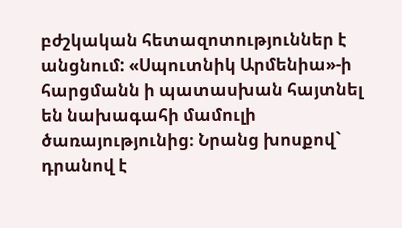բժշկական հետազոտություններ է անցնում: «Սպուտնիկ Արմենիա»-ի հարցմանն ի պատասխան հայտնել են նախագահի մամուլի ծառայությունից։ Նրանց խոսքով` դրանով է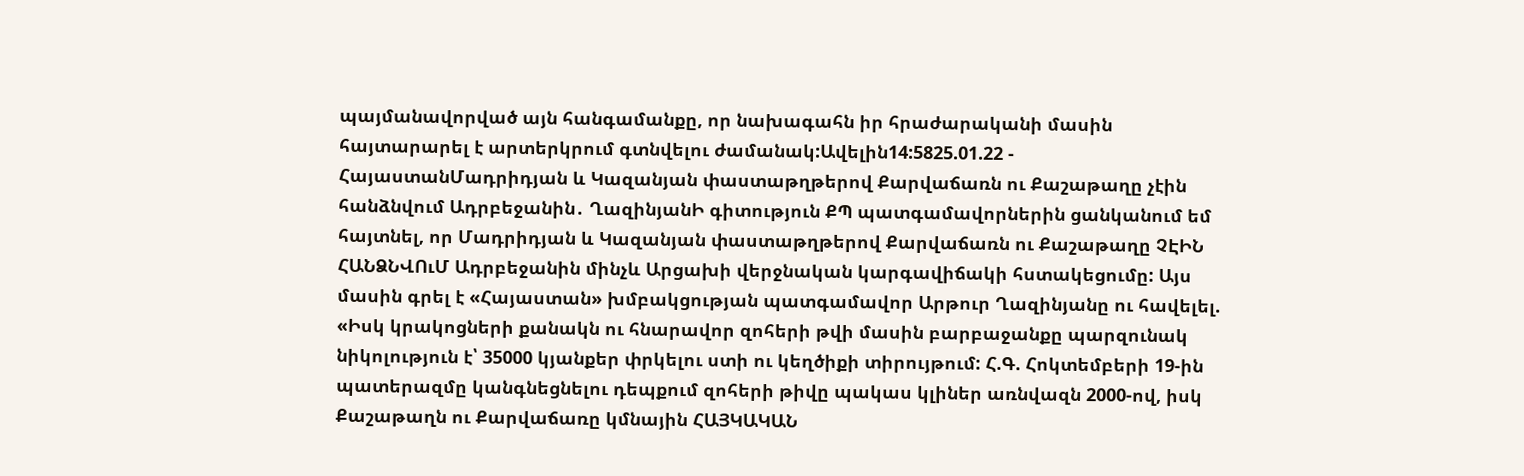պայմանավորված այն հանգամանքը, որ նախագահն իր հրաժարականի մասին հայտարարել է արտերկրում գտնվելու ժամանակ:Ավելին14:5825.01.22 -
ՀայաստանՄադրիդյան և Կազանյան փաստաթղթերով Քարվաճառն ու Քաշաթաղը չէին հանձնվում Ադրբեջանին․ ՂազինյանԻ գիտություն ՔՊ պատգամավորներին ցանկանում եմ հայտնել, որ Մադրիդյան և Կազանյան փաստաթղթերով Քարվաճառն ու Քաշաթաղը ՉԷԻՆ ՀԱՆՁՆՎՈւՄ Ադրբեջանին մինչև Արցախի վերջնական կարգավիճակի հստակեցումը: Այս մասին գրել է «Հայաստան» խմբակցության պատգամավոր Արթուր Ղազինյանը ու հավելել. «Իսկ կրակոցների քանակն ու հնարավոր զոհերի թվի մասին բարբաջանքը պարզունակ նիկոլություն է՝ 35000 կյանքեր փրկելու ստի ու կեղծիքի տիրույթում: Հ.Գ. Հոկտեմբերի 19-ին պատերազմը կանգնեցնելու դեպքում զոհերի թիվը պակաս կլիներ առնվազն 2000-ով, իսկ Քաշաթաղն ու Քարվաճառը կմնային ՀԱՅԿԱԿԱՆ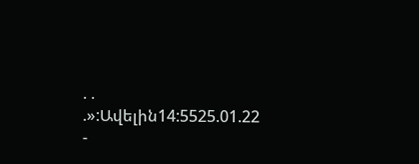. . .»:Ավելին14:5525.01.22 -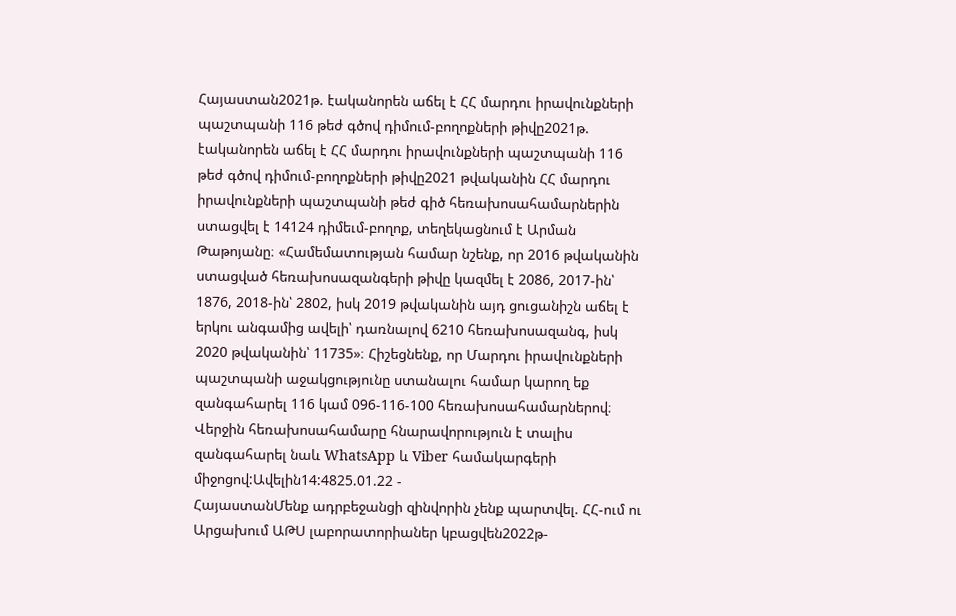Հայաստան2021թ. էականորեն աճել է ՀՀ մարդու իրավունքների պաշտպանի 116 թեժ գծով դիմում-բողոքների թիվը2021թ. էականորեն աճել է ՀՀ մարդու իրավունքների պաշտպանի 116 թեժ գծով դիմում-բողոքների թիվը2021 թվականին ՀՀ մարդու իրավունքների պաշտպանի թեժ գիծ հեռախոսահամարներին ստացվել է 14124 դիմեւմ-բողոք, տեղեկացնում է Արման Թաթոյանը։ «Համեմատության համար նշենք, որ 2016 թվականին ստացված հեռախոսազանգերի թիվը կազմել է 2086, 2017-ին՝ 1876, 2018-ին՝ 2802, իսկ 2019 թվականին այդ ցուցանիշն աճել է երկու անգամից ավելի՝ դառնալով 6210 հեռախոսազանգ, իսկ 2020 թվականին՝ 11735»։ Հիշեցնենք, որ Մարդու իրավունքների պաշտպանի աջակցությունը ստանալու համար կարող եք զանգահարել 116 կամ 096-116-100 հեռախոսահամարներով։ Վերջին հեռախոսահամարը հնարավորություն է տալիս զանգահարել նաև WhatsApp և Viber համակարգերի միջոցով:Ավելին14:4825.01.22 -
ՀայաստանՄենք ադրբեջանցի զինվորին չենք պարտվել. ՀՀ-ում ու Արցախում ԱԹՍ լաբորատորիաներ կբացվեն2022թ-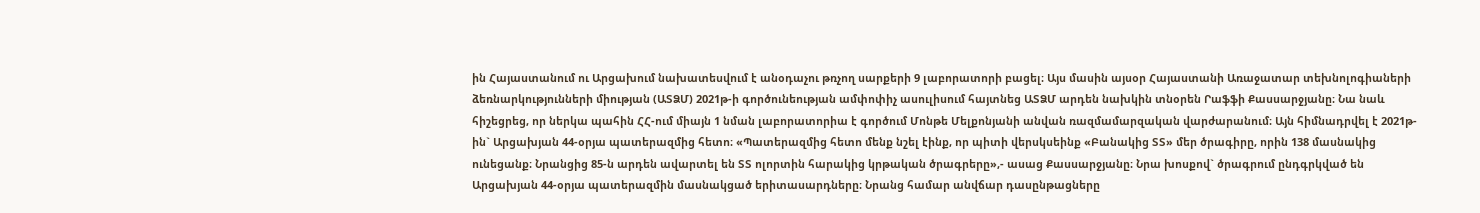ին Հայաստանում ու Արցախում նախատեսվում է անօդաչու թռչող սարքերի 9 լաբորատորի բացել։ Այս մասին այսօր Հայաստանի Առաջատար տեխնոլոգիաների ձեռնարկությունների միության (ԱՏՁՄ) 2021թ-ի գործունեության ամփոփիչ ասուլիսում հայտնեց ԱՏՁՄ արդեն նախկին տնօրեն Րաֆֆի Քասսարջյանը։ Նա նաև հիշեցրեց, որ ներկա պահին ՀՀ-ում միայն 1 նման լաբորատորիա է գործում Մոնթե Մելքոնյանի անվան ռազմամարզական վարժարանում։ Այն հիմնադրվել է 2021թ-ին` Արցախյան 44-օրյա պատերազմից հետո։ «Պատերազմից հետո մենք նշել էինք, որ պիտի վերսկսեինք «Բանակից ՏՏ» մեր ծրագիրը, որին 138 մասնակից ունեցանք։ Նրանցից 85-ն արդեն ավարտել են ՏՏ ոլորտին հարակից կրթական ծրագրերը»,- ասաց Քասսարջյանը։ Նրա խոսքով` ծրագրում ընդգրկված են Արցախյան 44-օրյա պատերազմին մասնակցած երիտասարդները։ Նրանց համար անվճար դասընթացները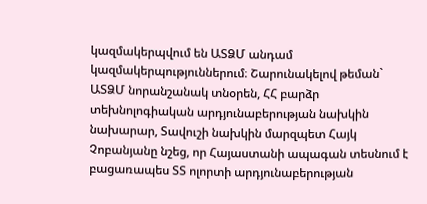կազմակերպվում են ԱՏՁՄ անդամ կազմակերպություններում։ Շարունակելով թեման` ԱՏՁՄ նորանշանակ տնօրեն, ՀՀ բարձր տեխնոլոգիական արդյունաբերության նախկին նախարար, Տավուշի նախկին մարզպետ Հայկ Չոբանյանը նշեց, որ Հայաստանի ապագան տեսնում է բացառապես ՏՏ ոլորտի արդյունաբերության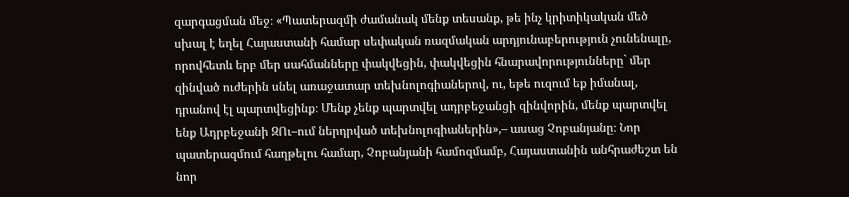զարգացման մեջ։ «Պատերազմի ժամանակ մենք տեսանք, թե ինչ կրիտիկական մեծ սխալ է եղել Հայաստանի համար սեփական ռազմական արդյունաբերություն չունենալը, որովհետև երբ մեր սահմանները փակվեցին, փակվեցին հնարավորությունները` մեր զինված ուժերին սնել առաջատար տեխնոլոգիաներով, ու, եթե ուզում եք իմանալ, դրանով էլ պարտվեցինք։ Մենք չենք պարտվել ադրբեջանցի զինվորին, մենք պարտվել ենք Ադրբեջանի ԶՈւ–ում ներդրված տեխնոլոգիաներին»,– ասաց Չոբանյանը։ Նոր պատերազմում հաղթելու համար, Չոբանյանի համոզմամբ, Հայաստանին անհրաժեշտ են նոր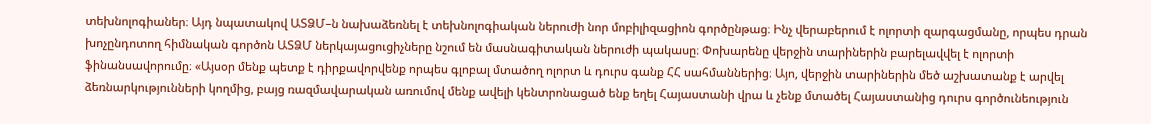տեխնոլոգիաներ։ Այդ նպատակով ԱՏՁՄ–ն նախաձեռնել է տեխնոլոգիական ներուժի նոր մոբիլիզացիոն գործընթաց։ Ինչ վերաբերում է ոլորտի զարգացմանը, որպես դրան խոչընդոտող հիմնական գործոն ԱՏՁՄ ներկայացուցիչները նշում են մասնագիտական ներուժի պակասը։ Փոխարենը վերջին տարիներին բարելավվել է ոլորտի ֆինանսավորումը։ «Այսօր մենք պետք է դիրքավորվենք որպես գլոբալ մտածող ոլորտ և դուրս գանք ՀՀ սահմաններից։ Այո, վերջին տարիներին մեծ աշխատանք է արվել ձեռնարկությունների կողմից, բայց ռազմավարական առումով մենք ավելի կենտրոնացած ենք եղել Հայաստանի վրա և չենք մտածել Հայաստանից դուրս գործունեություն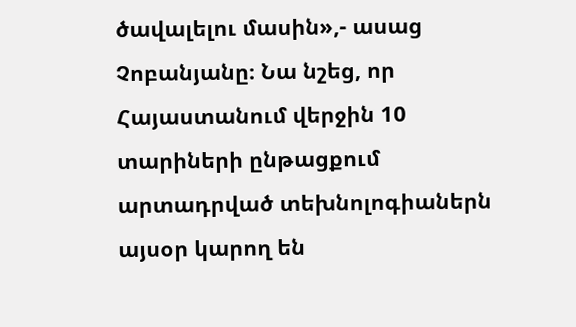ծավալելու մասին»,- ասաց Չոբանյանը։ Նա նշեց, որ Հայաստանում վերջին 10 տարիների ընթացքում արտադրված տեխնոլոգիաներն այսօր կարող են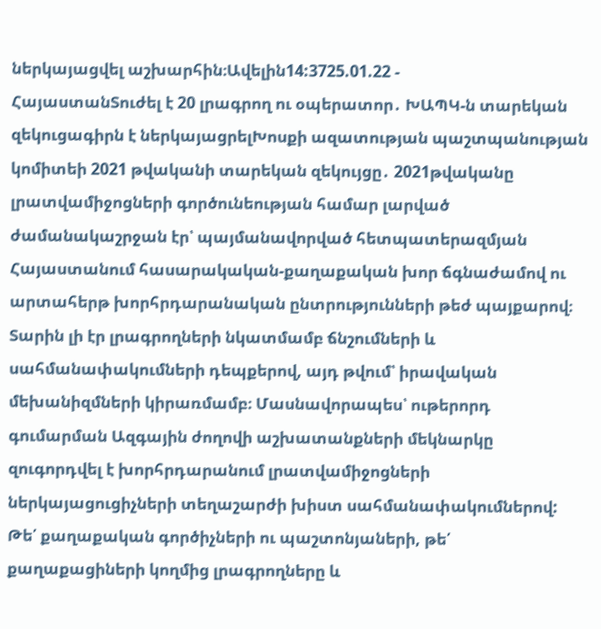ներկայացվել աշխարհին։Ավելին14:3725.01.22 -
ՀայաստանՏուժել է 20 լրագրող ու օպերատոր․ ԽԱՊԿ-ն տարեկան զեկուցագիրն է ներկայացրելԽոսքի ազատության պաշտպանության կոմիտեի 2021 թվականի տարեկան զեկույցը․ 2021թվականը լրատվամիջոցների գործունեության համար լարված ժամանակաշրջան էր՝ պայմանավորված հետպատերազմյան Հայաստանում հասարակական-քաղաքական խոր ճգնաժամով ու արտահերթ խորհրդարանական ընտրությունների թեժ պայքարով։ Տարին լի էր լրագրողների նկատմամբ ճնշումների և սահմանափակումների դեպքերով, այդ թվում՝ իրավական մեխանիզմների կիրառմամբ։ Մասնավորապես՝ ութերորդ գումարման Ազգային ժողովի աշխատանքների մեկնարկը զուգորդվել է խորհրդարանում լրատվամիջոցների ներկայացուցիչների տեղաշարժի խիստ սահմանափակումներով: Թե՛ քաղաքական գործիչների ու պաշտոնյաների, թե՛ քաղաքացիների կողմից լրագրողները և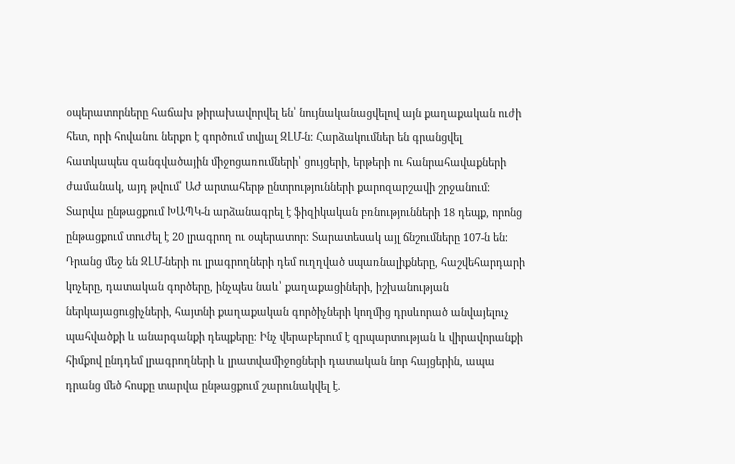օպերատորները հաճախ թիրախավորվել են՝ նույնականացվելով այն քաղաքական ուժի հետ, որի հովանու ներքո է գործում տվյալ ԶԼՄ-ն։ Հարձակումներ են գրանցվել հատկապես զանգվածային միջոցառումների՝ ցույցերի, երթերի ու հանրահավաքների ժամանակ, այդ թվում՝ ԱԺ արտահերթ ընտրությունների քարոզարշավի շրջանում։ Տարվա ընթացքում ԽԱՊԿ-ն արձանագրել է ֆիզիկական բռնությունների 18 դեպք, որոնց ընթացքում տուժել է 20 լրագրող ու օպերատոր։ Տարատեսակ այլ ճնշումները 107-ն են։ Դրանց մեջ են ԶԼՄ-ների ու լրագրողների դեմ ուղղված սպառնալիքները, հաշվեհարդարի կոչերը, դատական գործերը, ինչպես նաև՝ քաղաքացիների, իշխանության ներկայացուցիչների, հայտնի քաղաքական գործիչների կողմից դրսևորած անվայելուչ պահվածքի և անարգանքի դեպքերը։ Ինչ վերաբերում է զրպարտության և վիրավորանքի հիմքով ընդդեմ լրագրողների և լրատվամիջոցների դատական նոր հայցերին, ապա դրանց մեծ հոսքը տարվա ընթացքում շարունակվել է.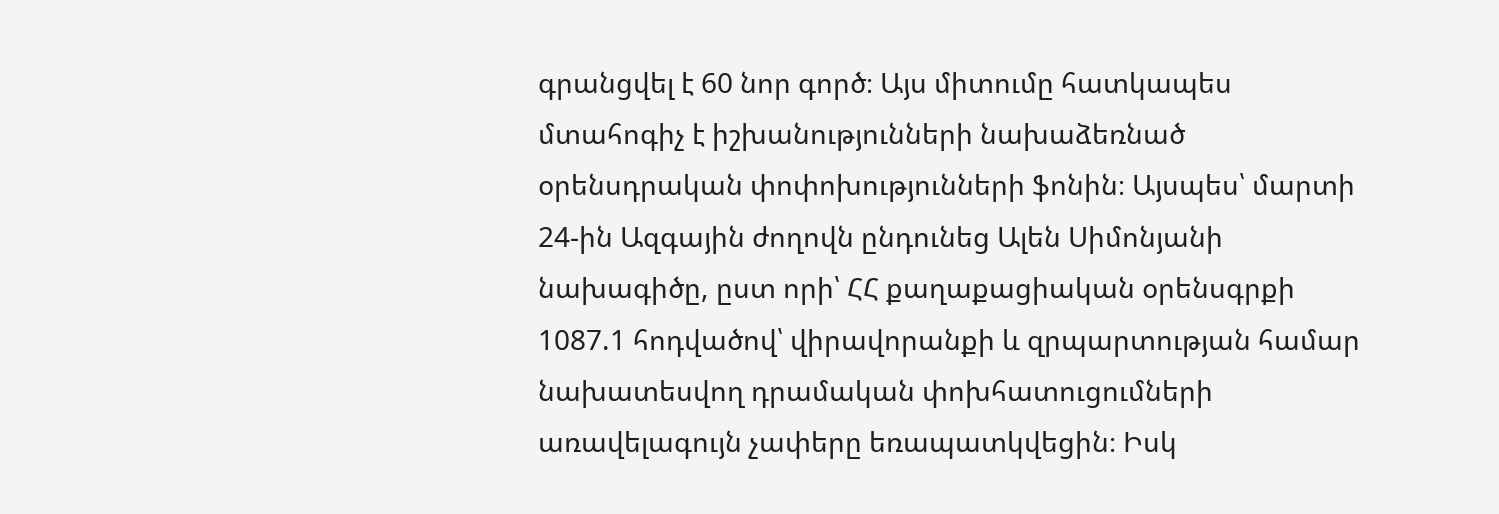գրանցվել է 60 նոր գործ։ Այս միտումը հատկապես մտահոգիչ է իշխանությունների նախաձեռնած օրենսդրական փոփոխությունների ֆոնին։ Այսպես՝ մարտի 24-ին Ազգային ժողովն ընդունեց Ալեն Սիմոնյանի նախագիծը, ըստ որի՝ ՀՀ քաղաքացիական օրենսգրքի 1087.1 հոդվածով՝ վիրավորանքի և զրպարտության համար նախատեսվող դրամական փոխհատուցումների առավելագույն չափերը եռապատկվեցին։ Իսկ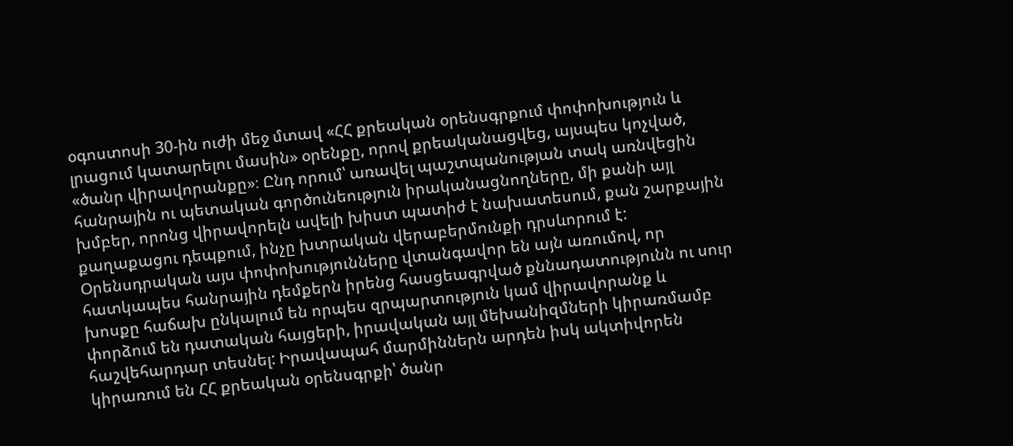օգոստոսի 30-ին ուժի մեջ մտավ «ՀՀ քրեական օրենսգրքում փոփոխություն և լրացում կատարելու մասին» օրենքը, որով քրեականացվեց, այսպես կոչված, «ծանր վիրավորանքը»։ Ընդ որում՝ առավել պաշտպանության տակ առնվեցին հանրային ու պետական գործունեություն իրականացնողները, մի քանի այլ խմբեր, որոնց վիրավորելն ավելի խիստ պատիժ է նախատեսում, քան շարքային քաղաքացու դեպքում, ինչը խտրական վերաբերմունքի դրսևորում է: Օրենսդրական այս փոփոխությունները վտանգավոր են այն առումով, որ հատկապես հանրային դեմքերն իրենց հասցեագրված քննադատությունն ու սուր խոսքը հաճախ ընկալում են որպես զրպարտություն կամ վիրավորանք և փորձում են դատական հայցերի, իրավական այլ մեխանիզմների կիրառմամբ հաշվեհարդար տեսնել: Իրավապահ մարմիններն արդեն իսկ ակտիվորեն կիրառում են ՀՀ քրեական օրենսգրքի՝ ծանր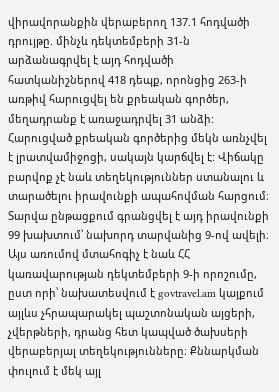վիրավորանքին վերաբերող 137.1 հոդվածի դրույթը. մինչև դեկտեմբերի 31-ն արձանագրվել է այդ հոդվածի հատկանիշներով 418 դեպք, որոնցից 263-ի առթիվ հարուցվել են քրեական գործեր, մեղադրանք է առաջադրվել 31 անձի: Հարուցված քրեական գործերից մեկն առնչվել է լրատվամիջոցի, սակայն կարճվել է: Վիճակը բարվոք չէ նաև տեղեկություններ ստանալու և տարածելու իրավունքի ապահովման հարցում։ Տարվա ընթացքում գրանցվել է այդ իրավունքի 99 խախտում՝ նախորդ տարվանից 9-ով ավելի։ Այս առումով մտահոգիչ է նաև ՀՀ կառավարության դեկտեմբերի 9-ի որոշումը, ըստ որի՝ նախատեսվում է govtravel.am կայքում այլևս չհրապարակել պաշտոնական այցերի, չվերթների, դրանց հետ կապված ծախսերի վերաբերյալ տեղեկությունները։ Քննարկման փուլում է մեկ այլ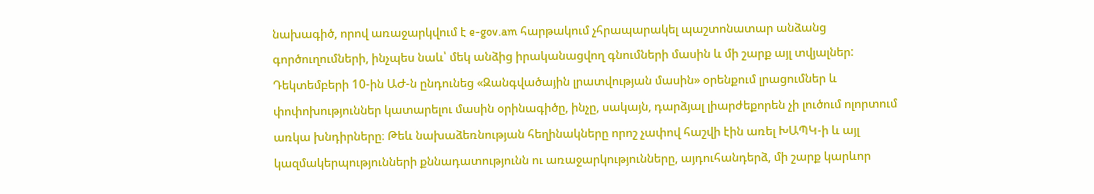նախագիծ, որով առաջարկվում է e-gov.am հարթակում չհրապարակել պաշտոնատար անձանց գործուղումների, ինչպես նաև՝ մեկ անձից իրականացվող գնումների մասին և մի շարք այլ տվյալներ: Դեկտեմբերի 10-ին ԱԺ-ն ընդունեց «Զանգվածային լրատվության մասին» օրենքում լրացումներ և փոփոխություններ կատարելու մասին օրինագիծը, ինչը, սակայն, դարձյալ լիարժեքորեն չի լուծում ոլորտում առկա խնդիրները։ Թեև նախաձեռնության հեղինակները որոշ չափով հաշվի էին առել ԽԱՊԿ-ի և այլ կազմակերպությունների քննադատությունն ու առաջարկությունները, այդուհանդերձ, մի շարք կարևոր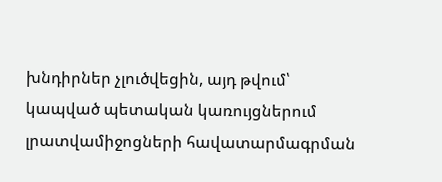խնդիրներ չլուծվեցին, այդ թվում՝ կապված պետական կառույցներում լրատվամիջոցների հավատարմագրման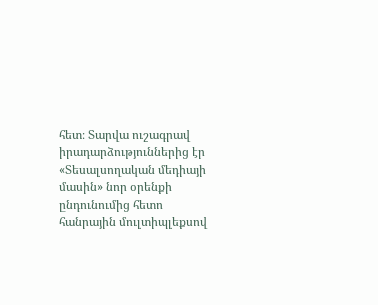հետ։ Տարվա ուշագրավ իրադարձություններից էր «Տեսալսողական մեդիայի մասին» նոր օրենքի ընդունումից հետո հանրային մուլտիպլեքսով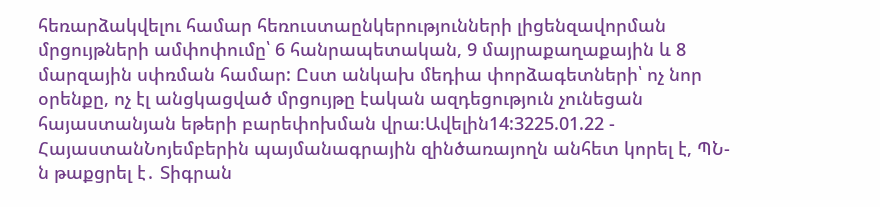հեռարձակվելու համար հեռուստաընկերությունների լիցենզավորման մրցույթների ամփոփումը՝ 6 հանրապետական, 9 մայրաքաղաքային և 8 մարզային սփռման համար: Ըստ անկախ մեդիա փորձագետների՝ ոչ նոր օրենքը, ոչ էլ անցկացված մրցույթը էական ազդեցություն չունեցան հայաստանյան եթերի բարեփոխման վրա։Ավելին14:3225.01.22 -
ՀայաստանՆոյեմբերին պայմանագրային զինծառայողն անհետ կորել է, ՊՆ-ն թաքցրել է․ Տիգրան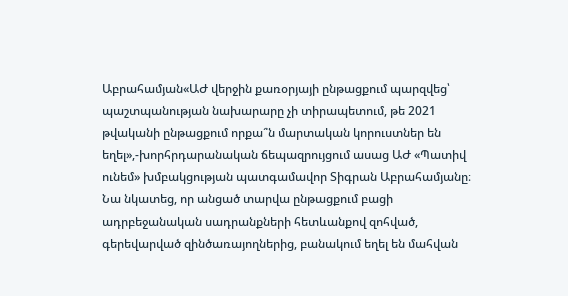Աբրահամյան«ԱԺ վերջին քառօրյայի ընթացքում պարզվեց՝ պաշտպանության նախարարը չի տիրապետում, թե 2021 թվականի ընթացքում որքա՞ն մարտական կորուստներ են եղել»,-խորհրդարանական ճեպազրույցում ասաց ԱԺ «Պատիվ ունեմ» խմբակցության պատգամավոր Տիգրան Աբրահամյանը։ Նա նկատեց, որ անցած տարվա ընթացքում բացի ադրբեջանական սադրանքների հետևանքով զոհված, գերեվարված զինծառայողներից, բանակում եղել են մահվան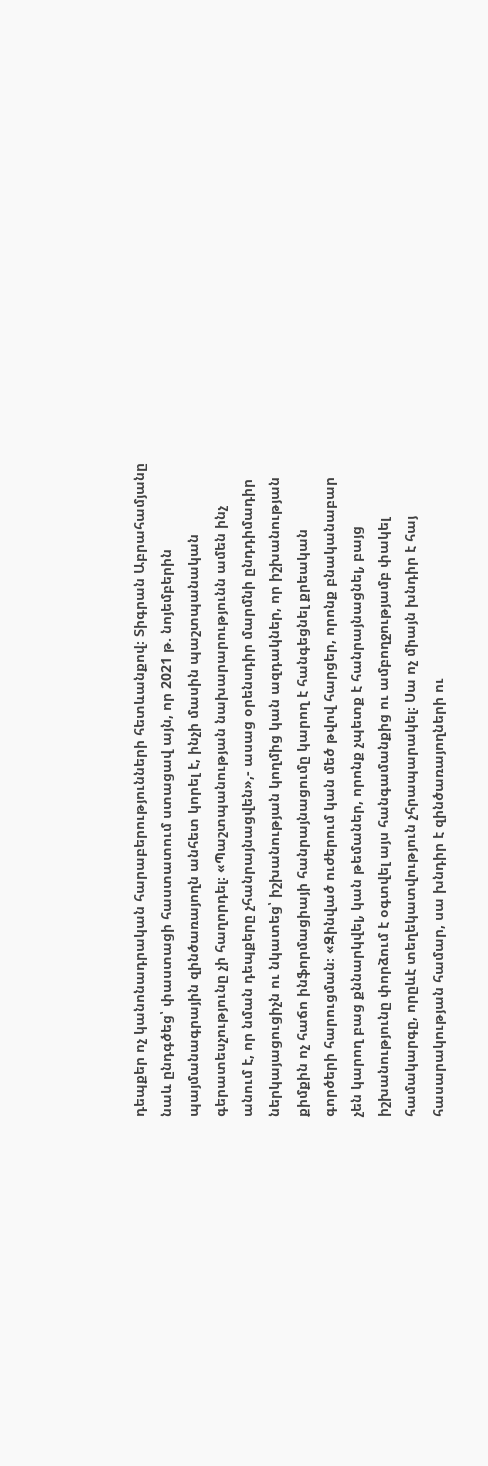դեպքեր ոչ կանոնադրական հարաբերությունների հետևանքով։ Տիգրան Աբրահամյանը նաև ընդգծեց՝ փաստացի հաստատում ստացավ այն, որ 2021 թ. նոյեմբերին պայմանագրային զինծառայողն անհետ կորել է, ինչի մասին պաշտպանական գերատեսչությունը չի հաղորդել։ «Պաշտպանության նախարարությունն ամեն ինչ անում է, որ նման դեպքերը չհանրայնացվեն»,- ասաց օրենսդիր մարմնի ընդդիմադիր ներկայացուցիչն ու նկատեց՝ իշխանության կողմից կան ազդակներ, որ իշխանության քիմքին ոչ հաճո ինֆորմացիայի հանրայնացումը կարող է հանգեցնել քրեական գործերի հարուցման։ «Զինված ուժերում կան մեծ թվով հարցեր, որոնք բնականաբար չեն կարող բաց քննարկվել, կան թեմաներ, որոնք չպետք է հանրայնացնել, բայց իշխանությունը փորձում է օգտվել այս հանգամանքից ու ամբողջությամբ փակել համակարգը, որըևէ տեղեկատվություն չհրապարակել։ Սա ոչ միայն խնդիր է հայ հասարակության համար, սա խնդիր է զինծառայողների ու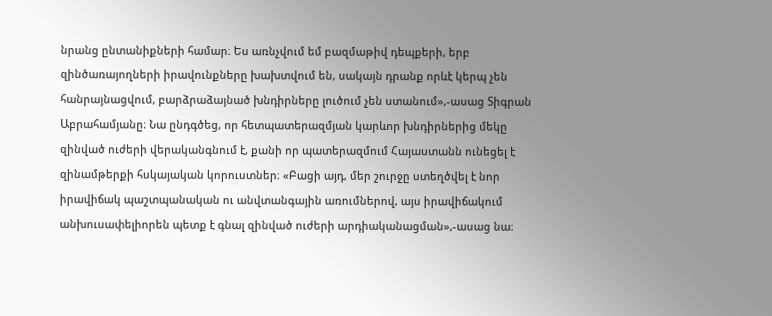նրանց ընտանիքների համար։ Ես առնչվում եմ բազմաթիվ դեպքերի, երբ զինծառայողների իրավունքները խախտվում են, սակայն դրանք որևէ կերպ չեն հանրայնացվում, բարձրաձայնած խնդիրները լուծում չեն ստանում»,-ասաց Տիգրան Աբրահամյանը։ Նա ընդգծեց, որ հետպատերազմյան կարևոր խնդիրներից մեկը զինված ուժերի վերականգնում է, քանի որ պատերազմում Հայաստանն ունեցել է զինամթերքի հսկայական կորուստներ։ «Բացի այդ, մեր շուրջը ստեղծվել է նոր իրավիճակ պաշտպանական ու անվտանգային առումներով, այս իրավիճակում անխուսափելիորեն պետք է գնալ զինված ուժերի արդիականացման»,-ասաց նա։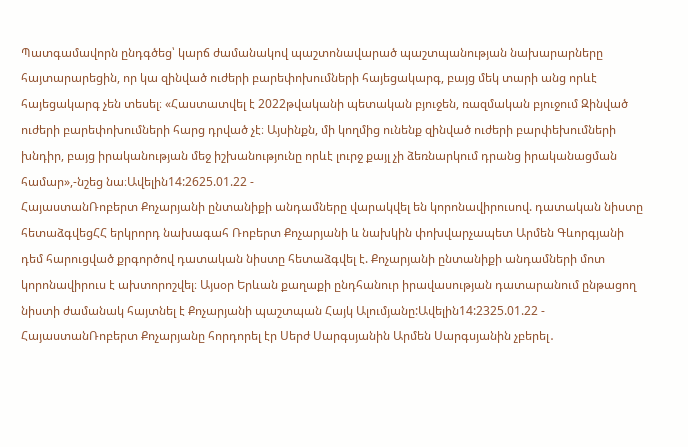Պատգամավորն ընդգծեց՝ կարճ ժամանակով պաշտոնավարած պաշտպանության նախարարները հայտարարեցին, որ կա զինված ուժերի բարեփոխումների հայեցակարգ, բայց մեկ տարի անց որևէ հայեցակարգ չեն տեսել։ «Հաստատվել է 2022թվականի պետական բյուջեն, ռազմական բյուջում Զինված ուժերի բարեփոխումների հարց դրված չէ։ Այսինքն, մի կողմից ունենք զինված ուժերի բարփեխումների խնդիր, բայց իրականության մեջ իշխանությունը որևէ լուրջ քայլ չի ձեռնարկում դրանց իրականացման համար»,-նշեց նա։Ավելին14:2625.01.22 -
ՀայաստանՌոբերտ Քոչարյանի ընտանիքի անդամները վարակվել են կորոնավիրուսով. դատական նիստը հետաձգվեցՀՀ երկրորդ նախագահ Ռոբերտ Քոչարյանի և նախկին փոխվարչապետ Արմեն Գևորգյանի դեմ հարուցված քրգործով դատական նիստը հետաձգվել է. Քոչարյանի ընտանիքի անդամների մոտ կորոնավիրուս է ախտորոշվել։ Այսօր Երևան քաղաքի ընդհանուր իրավասության դատարանում ընթացող նիստի ժամանակ հայտնել է Քոչարյանի պաշտպան Հայկ Ալումյանը:Ավելին14:2325.01.22 -
ՀայաստանՌոբերտ Քոչարյանը հորդորել էր Սերժ Սարգսյանին Արմեն Սարգսյանին չբերել․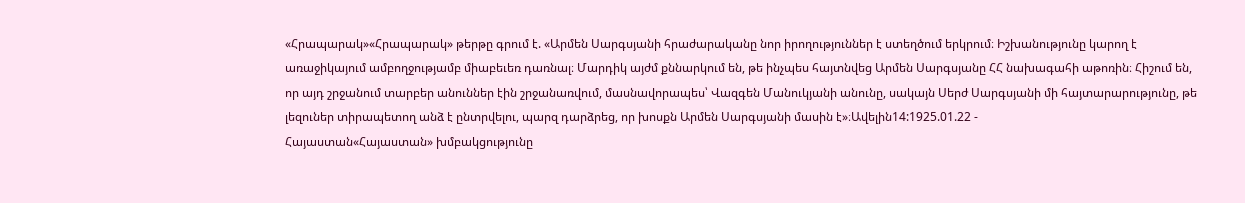«Հրապարակ»«Հրապարակ» թերթը գրում է. «Արմեն Սարգսյանի հրաժարականը նոր իրողություններ է ստեղծում երկրում։ Իշխանությունը կարող է առաջիկայում ամբողջությամբ միաբեւեռ դառնալ։ Մարդիկ այժմ քննարկում են, թե ինչպես հայտնվեց Արմեն Սարգսյանը ՀՀ նախագահի աթոռին։ Հիշում են, որ այդ շրջանում տարբեր անուններ էին շրջանառվում, մասնավորապես՝ Վազգեն Մանուկյանի անունը, սակայն Սերժ Սարգսյանի մի հայտարարությունը, թե լեզուներ տիրապետող անձ է ընտրվելու, պարզ դարձրեց, որ խոսքն Արմեն Սարգսյանի մասին է»։Ավելին14:1925.01.22 -
Հայաստան«Հայաստան» խմբակցությունը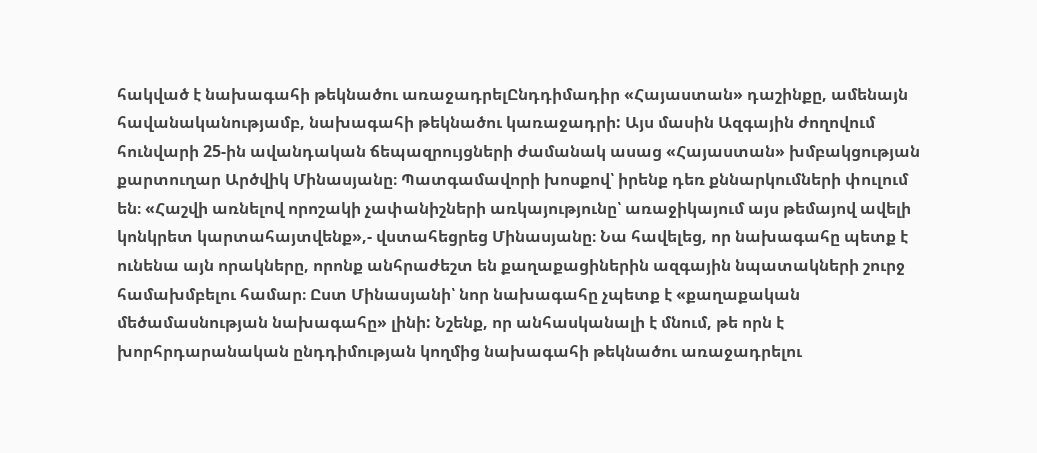հակված է նախագահի թեկնածու առաջադրելԸնդդիմադիր «Հայաստան» դաշինքը, ամենայն հավանականությամբ, նախագահի թեկնածու կառաջադրի: Այս մասին Ազգային ժողովում հունվարի 25-ին ավանդական ճեպազրույցների ժամանակ ասաց «Հայաստան» խմբակցության քարտուղար Արծվիկ Մինասյանը։ Պատգամավորի խոսքով՝ իրենք դեռ քննարկումների փուլում են։ «Հաշվի առնելով որոշակի չափանիշների առկայությունը՝ առաջիկայում այս թեմայով ավելի կոնկրետ կարտահայտվենք»,- վստահեցրեց Մինասյանը։ Նա հավելեց, որ նախագահը պետք է ունենա այն որակները, որոնք անհրաժեշտ են քաղաքացիներին ազգային նպատակների շուրջ համախմբելու համար։ Ըստ Մինասյանի՝ նոր նախագահը չպետք է «քաղաքական մեծամասնության նախագահը» լինի: Նշենք, որ անհասկանալի է մնում, թե որն է խորհրդարանական ընդդիմության կողմից նախագահի թեկնածու առաջադրելու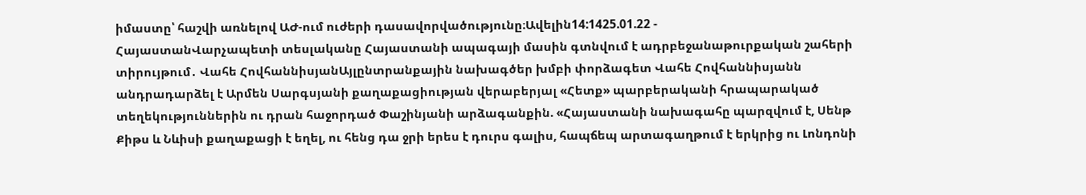իմաստը՝ հաշվի առնելով ԱԺ-ում ուժերի դասավորվածությունը։Ավելին14:1425.01.22 -
ՀայաստանՎարչապետի տեսլականը Հայաստանի ապագայի մասին գտնվում է ադրբեջանաթուրքական շահերի տիրույթում․ Վահե ՀովհաննիսյանԱյլընտրանքային նախագծեր խմբի փորձագետ Վահե Հովհաննիսյանն անդրադարձել է Արմեն Սարգսյանի քաղաքացիության վերաբերյալ «Հետք» պարբերականի հրապարակած տեղեկություններին ու դրան հաջորդած Փաշինյանի արձագանքին. «Հայաստանի նախագահը պարզվում է, Սենթ Քիթս և Նևիսի քաղաքացի է եղել, ու հենց դա ջրի երես է դուրս գալիս, հապճեպ արտագաղթում է երկրից ու Լոնդոնի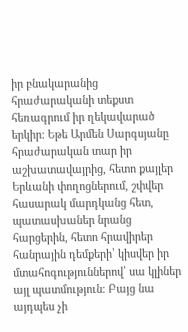իր բնակարանից հրաժարականի տեքստ հեռագրում իր ղեկավարած երկիր։ Եթե Արմեն Սարգսյանը հրաժարական տար իր աշխատավայրից, հետո քայլեր Երևանի փողոցներում, շփվեր հասարակ մարդկանց հետ, պատասխաներ նրանց հարցերին, հետո հրավիրեր հանրային դեմքերի՝ կիսվեր իր մտահոգություններով՝ սա կլիներ այլ պատմություն։ Բայց նա այդպես չի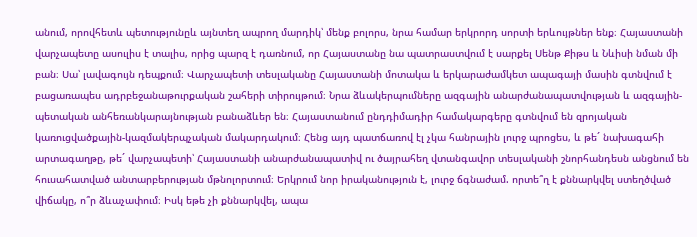անում, որովհետև պետությունըև այնտեղ ապրող մարդիկ՝ մենք բոլորս, նրա համար երկրորդ սորտի երևույթներ ենք։ Հայաստանի վարչապետը ասուլիս է տալիս, որից պարզ է դառնում, որ Հայաստանը նա պատրաստվում է սարքել Սենթ Քիթս և Նևիսի նման մի բան։ Սա՝ լավագույն դեպքում։ Վարչապետի տեսլականը Հայաստանի մոտակա և երկարաժամկետ ապագայի մասին գտնվում է բացառապես ադրբեջանաթուրքական շահերի տիրույթում։ Նրա ձևակերպումները ազգային անարժանապատվության և ազգային-պետական անհեռանկարայնության բանաձևեր են։ Հայաստանում ընդդիմադիր համակարգերը գտնվում են զրոյական կառուցվածքային-կազմակերպչական մակարդակում։ Հենց այդ պատճառով էլ չկա հանրային լուրջ պրոցես, և թե´ նախագահի արտագաղթը, թե´ վարչապետի՝ Հայաստանի անարժանապատիվ ու ծայրահեղ վտանգավոր տեսլականի շնորհանդեսն անցնում են հուսահատված անտարբերության մթնոլորտում։ Երկրում նոր իրականություն է, լուրջ ճգնաժամ. որտե՞ղ է քննարկվել ստեղծված վիճակը, ո՞ր ձևաչափում։ Իսկ եթե չի քննարկվել, ապա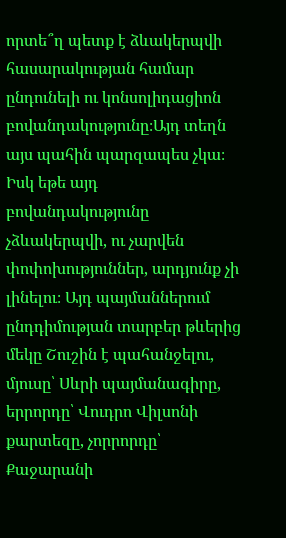որտե՞ղ պետք է ձևակերպվի հասարակության համար ընդունելի ու կոնսոլիդացիոն բովանդակությունը։Այդ տեղն այս պահին պարզապես չկա։ Իսկ եթե այդ բովանդակությունը չձևակերպվի, ու չարվեն փոփոխություններ, արդյունք չի լինելու։ Այդ պայմաններում ընդդիմության տարբեր թևերից մեկը Շուշին է պահանջելու, մյուսը՝ Սևրի պայմանագիրը, երրորդը՝ Վուդրո Վիլսոնի քարտեզը, չորրորդը՝ Քաջարանի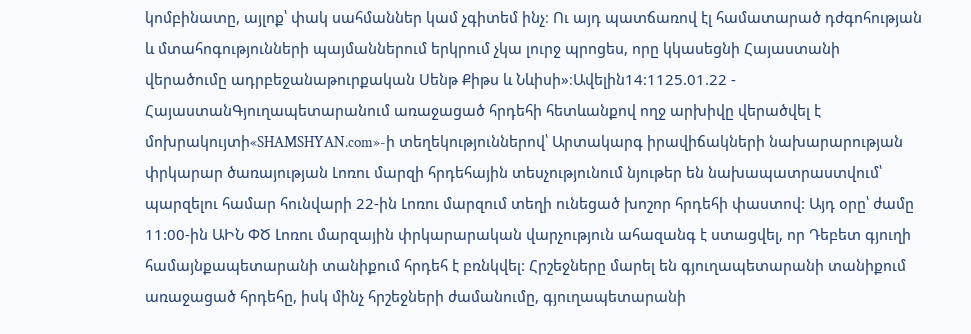կոմբինատը, այլոք՝ փակ սահմաններ կամ չգիտեմ ինչ։ Ու այդ պատճառով էլ համատարած դժգոհության և մտահոգությունների պայմաններում երկրում չկա լուրջ պրոցես, որը կկասեցնի Հայաստանի վերածումը ադրբեջանաթուրքական Սենթ Քիթս և Նևիսի»։Ավելին14:1125.01.22 -
ՀայաստանԳյուղապետարանում առաջացած հրդեհի հետևանքով ողջ արխիվը վերածվել է մոխրակույտի«SHAMSHYAN.com»-ի տեղեկություններով՝ Արտակարգ իրավիճակների նախարարության փրկարար ծառայության Լոռու մարզի հրդեհային տեսչությունում նյութեր են նախապատրաստվում՝ պարզելու համար հունվարի 22-ին Լոռու մարզում տեղի ունեցած խոշոր հրդեհի փաստով: Այդ օրը՝ ժամը 11:00-ին ԱԻՆ ՓԾ Լոռու մարզային փրկարարական վարչություն ահազանգ է ստացվել, որ Դեբետ գյուղի համայնքապետարանի տանիքում հրդեհ է բռնկվել: Հրշեջները մարել են գյուղապետարանի տանիքում առաջացած հրդեհը, իսկ մինչ հրշեջների ժամանումը, գյուղապետարանի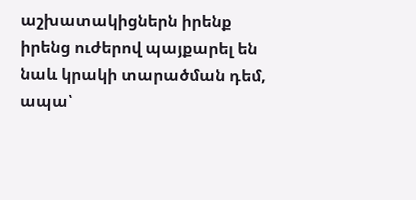աշխատակիցներն իրենք իրենց ուժերով պայքարել են նաև կրակի տարածման դեմ, ապա՝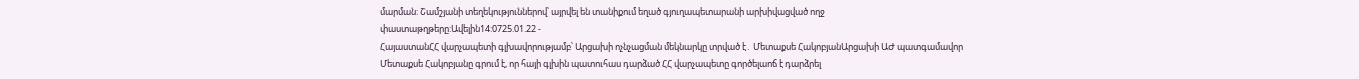մարման: Շամշյանի տեղեկություններով՝ այրվել են տանիքում եղած գյուղապետարանի արխիվացված ողջ փաստաթղթերը:Ավելին14:0725.01.22 -
ՀայաստանՀՀ վարչապետի գլխավորությամբ՝ Արցախի ոչնչացման մեկնարկը տրված է․ Մետաքսե ՀակոբյանԱրցախի ԱԺ պատգամավոր Մետաքսե Հակոբյանը գրում է, որ հայի գլխին պատուհաս դարձած ՀՀ վարչապետը գործելաոճ է դարձրել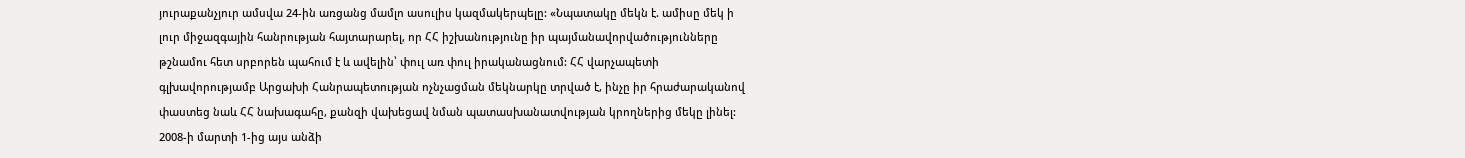յուրաքանչյուր ամսվա 24-ին առցանց մամլո ասուլիս կազմակերպելը: «Նպատակը մեկն է. ամիսը մեկ ի լուր միջազգային հանրության հայտարարել, որ ՀՀ իշխանությունը իր պայմանավորվածությունները թշնամու հետ սրբորեն պահում է և ավելին՝ փուլ առ փուլ իրականացնում: ՀՀ վարչապետի գլխավորությամբ Արցախի Հանրապետության ոչնչացման մեկնարկը տրված է, ինչը իր հրաժարականով փաստեց նաև ՀՀ նախագահը, քանզի վախեցավ նման պատասխանատվության կրողներից մեկը լինել: 2008-ի մարտի 1-ից այս անձի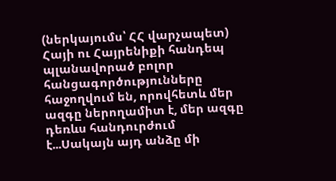(ներկայումս՝ ՀՀ վարչապետ) Հայի ու Հայրենիքի հանդեպ պլանավորած բոլոր հանցագործությունները հաջողվում են, որովհետև մեր ազգը ներողամիտ է, մեր ազգը դեռևս հանդուրժում է...Սակայն այդ անձը մի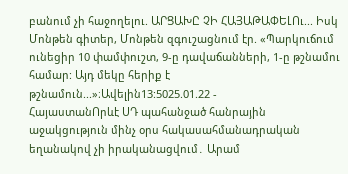բանում չի հաջողելու. ԱՐՑԱԽԸ ՉԻ ՀԱՅԱԹԱՓԵԼՈւ... Իսկ Մոնթեն գիտեր, Մոնթեն զգուշացնում էր. «Պարկուճում ունեցիր 10 փամփուշտ, 9-ը դավաճանների, 1-ը թշնամու համար: Այդ մեկը հերիք է թշնամուն...»։Ավելին13:5025.01.22 -
ՀայաստանՈրևէ ՍԴ պահանջած հանրային աջակցություն մինչ օրս հակասահմանադրական եղանակով չի իրականացվում․ Արամ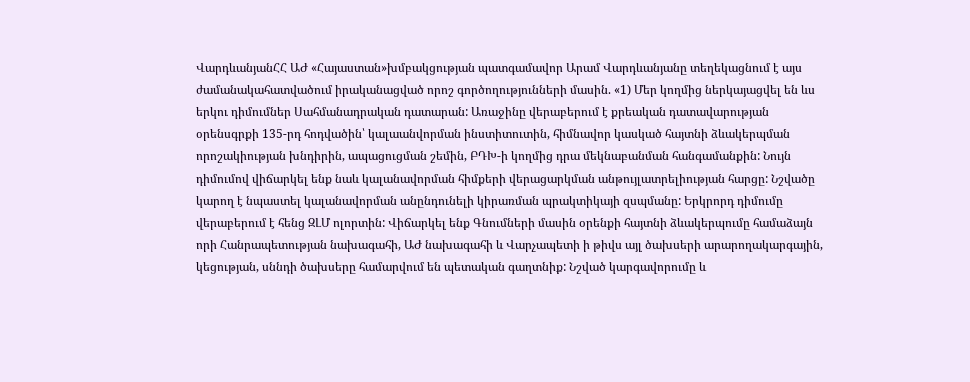ՎարդևանյանՀՀ ԱԺ «Հայաստան»խմբակցության պատգամավոր Արամ Վարդևանյանը տեղեկացնում է այս ժամանակահատվածում իրականացված որոշ գործողությունների մասին. «1) Մեր կողմից ներկայացվել են ևս երկու դիմումներ Սահմանադրական դատարան: Առաջինը վերաբերում է քրեական դատավարության օրենսգրքի 135-րդ հոդվածին՝ կալաանվորման ինստիտուտին, հիմնավոր կասկած հայտնի ձևակերպման որոշակիության խնդիրին, ապացուցման շեմին, ԲԴԽ-ի կողմից դրա մեկնաբանման հանգամանքին: Նույն դիմումով վիճարկել ենք նաև կալանավորման հիմքերի վերացարկման անթույլատրելիության հարցը: Նշվածը կարող է նպաստել կալանավորման անընդունելի կիրառման պրակտիկայի զսպմանը: Երկրորդ դիմումը վերաբերում է հենց ԶԼՄ ոլորտին: Վիճարկել ենք Գնումների մասին օրենքի հայտնի ձևակերպումը համաձայն որի Հանրապետության նախագահի, ԱԺ նախագահի և Վարչապետի ի թիվս այլ ծախսերի արարողակարգային, կեցության, սննդի ծախսերը համարվում են պետական գաղտնիք: Նշված կարգավորումը և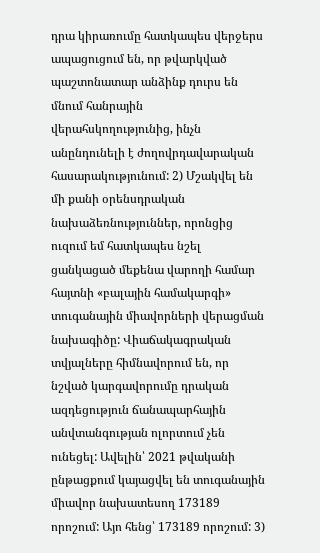դրա կիրառումը հատկապես վերջերս ապացուցում են, որ թվարկված պաշտոնատար անձինք դուրս են մնում հանրային վերահսկողությունից, ինչն անընդունելի է ժողովրդավարական հասարակությունում: 2) Մշակվել են մի քանի օրենսդրական նախաձեռնություններ, որոնցից ուզում եմ հատկապես նշել ցանկացած մեքենա վարողի համար հայտնի «բալային համակարգի» տուգանային միավորների վերացման նախագիծը: Վիաճակագրական տվյալները հիմնավորում են, որ նշված կարգավորումը դրական ազդեցություն ճանապարհային անվտանգության ոլորտում չեն ունեցել: Ավելին՝ 2021 թվականի ընթացքում կայացվել են տուգանային միավոր նախատեսող 173189 որոշում: Այո հենց՝ 173189 որոշում: 3)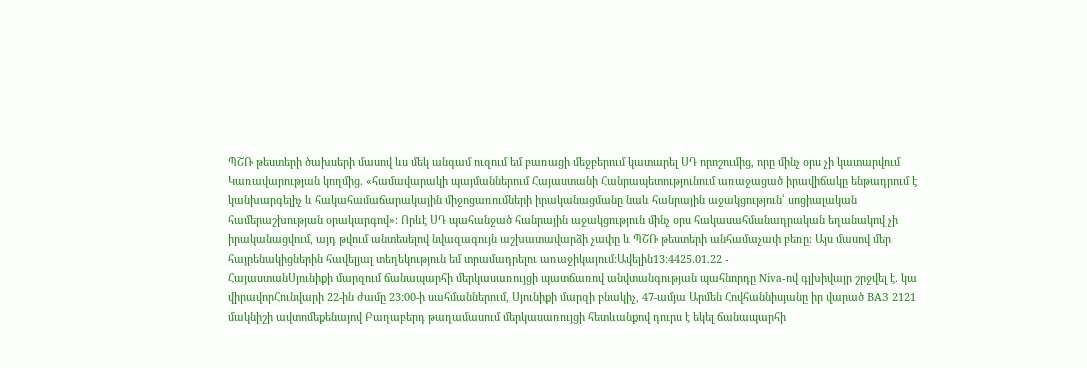ՊՇՌ թեստերի ծախսերի մասով ևս մեկ անգամ ուզում եմ բառացի մեջբերում կատարել ՍԴ որոշումից, որը մինչ օրս չի կատարվում Կառավարության կողմից. «համավարակի պայմաններում Հայաստանի Հանրապետությունում առաջացած իրավիճակը ենթադրում է կանխարգելիչ և հակահամաճարակային միջոցառումների իրականացմանը նաև հանրային աջակցություն՝ սոցիալական համերաշխության օրակարգով»: Որևէ ՍԴ պահանջած հանրային աջակցություն մինչ օրս հակասահմանադրական եղանակով չի իրականացվում, այդ թվում անտեսելով նվազագույն աշխատավարձի չափը և ՊՇՌ թեստերի անհամաչափ բեռը: Այս մասով մեր հայրենակիցներին հավելյալ տեղեկություն եմ տրամադրելու առաջիկայում:Ավելին13:4425.01.22 -
ՀայաստանՍյունիքի մարզում ճանապարհի մերկասառույցի պատճառով անվտանգության պահնորդը Niva-ով գլխիվայր շրջվել է. կա վիրավորՀունվարի 22-ին ժամը 23:00-ի սահմաններում, Սյունիքի մարզի բնակիչ, 47-ամյա Արմեն Հովհաննիսյանը իր վարած ВАЗ 2121 մակնիշի ավտոմեքենայով Բաղաբերդ թաղամասում մերկասառույցի հետևանքով դուրս է եկել ճանապարհի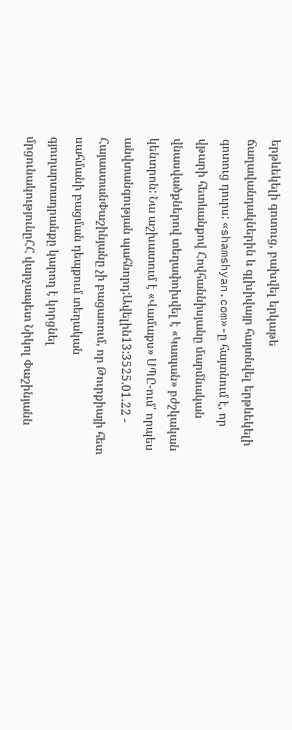երթևեկելի գոտուց, բախվել երկաթե ճաղավանդակներին և գլխիվայր հայտնվել երթևեկելի գոտուց դուրս: «shamshyan.com»-ը հայտնում է, որ վթարի հետևանքով Հովհաննիսյանը մարմնական վնասվածքներով տեղափոխվել է «Կապան» բժշկական կենտրոն: Նա աշխատում է «Վամաքս» ՍՊԸ-ում՝ որպես անվտանգության պահնորդ:Ավելին13:3525.01.22 -
ՀայաստանՓաշինյանը չի բացառում, որ Թուրքիայի հետ սահմանի բացման դեպքում տեղական գյուղարտադրանքը կարող է կորցնել մրցունակությունըՀՀ վարչապետ Նիկոլ Փաշինյանն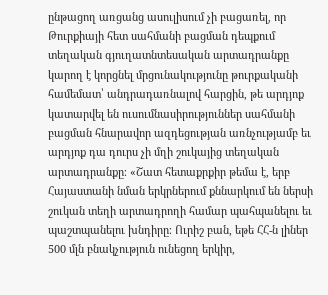ընթացող առցանց ասուլիսում չի բացառել, որ Թուրքիայի հետ սահմանի բացման դեպքում տեղական գյուղատնտեսական արտադրանքը կարող է կորցնել մրցունակությունը թուրքականի համեմատ՝ անդրադառնալով հարցին, թե արդյոք կատարվել են ուսումնասիրություններ սահմանի բացման հնարավոր ազդեցության առնչությամբ եւ արդյոք դա դուրս չի մղի շուկայից տեղական արտադրանքը։ «Շատ հետաքրքիր թեմա է, երբ Հայաստանի նման երկրներում քննարկում են ներսի շուկան տեղի արտադրողի համար պահպանելու եւ պաշտպանելու խնդիրը։ Ուրիշ բան, եթե ՀՀ-ն լիներ 500 մլն բնակչություն ունեցող երկիր,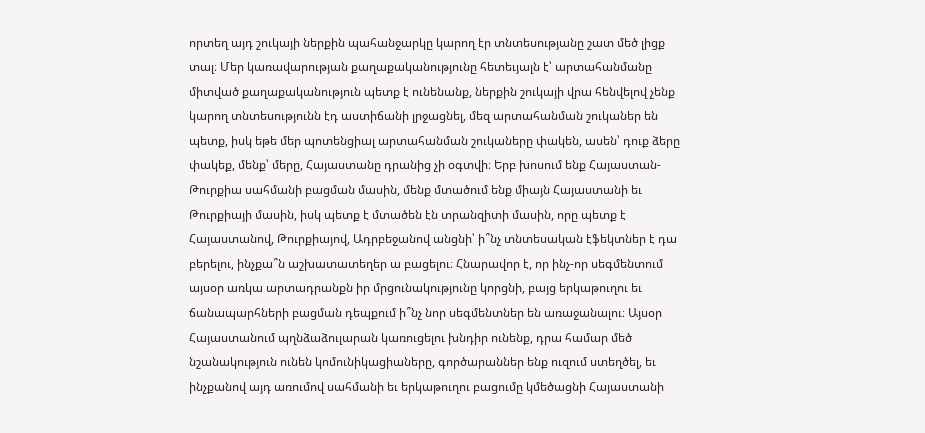որտեղ այդ շուկայի ներքին պահանջարկը կարող էր տնտեսությանը շատ մեծ լիցք տալ։ Մեր կառավարության քաղաքականությունը հետեւյալն է՝ արտահանմանը միտված քաղաքականություն պետք է ունենանք, ներքին շուկայի վրա հենվելով չենք կարող տնտեսությունն էդ աստիճանի լրջացնել, մեզ արտահանման շուկաներ են պետք, իսկ եթե մեր պոտենցիալ արտահանման շուկաները փակեն, ասեն՝ դուք ձերը փակեք, մենք՝ մերը, Հայաստանը դրանից չի օգտվի։ Երբ խոսում ենք Հայաստան-Թուրքիա սահմանի բացման մասին, մենք մտածում ենք միայն Հայաստանի եւ Թուրքիայի մասին, իսկ պետք է մտածեն էն տրանզիտի մասին, որը պետք է Հայաստանով, Թուրքիայով, Ադրբեջանով անցնի՝ ի՞նչ տնտեսական էֆեկտներ է դա բերելու, ինչքա՞ն աշխատատեղեր ա բացելու։ Հնարավոր է, որ ինչ-որ սեգմենտում այսօր առկա արտադրանքն իր մրցունակությունը կորցնի, բայց երկաթուղու եւ ճանապարհների բացման դեպքում ի՞նչ նոր սեգմենտներ են առաջանալու։ Այսօր Հայաստանում պղնձաձուլարան կառուցելու խնդիր ունենք, դրա համար մեծ նշանակություն ունեն կոմունիկացիաները, գործարաններ ենք ուզում ստեղծել, եւ ինչքանով այդ առումով սահմանի եւ երկաթուղու բացումը կմեծացնի Հայաստանի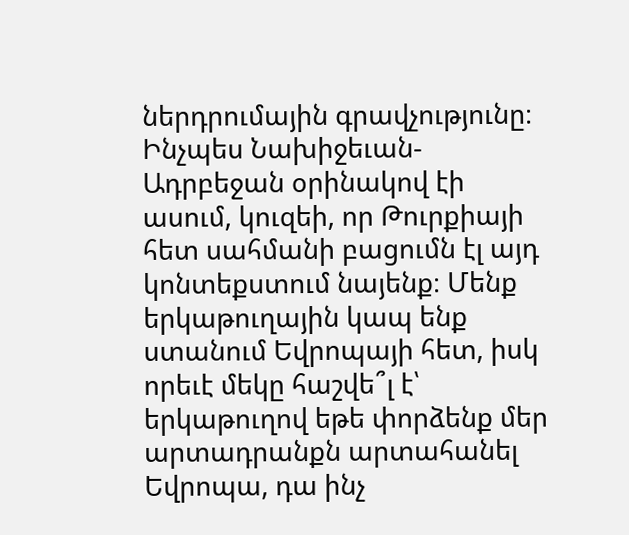ներդրումային գրավչությունը։ Ինչպես Նախիջեւան-Ադրբեջան օրինակով էի ասում, կուզեի, որ Թուրքիայի հետ սահմանի բացումն էլ այդ կոնտեքստում նայենք։ Մենք երկաթուղային կապ ենք ստանում Եվրոպայի հետ, իսկ որեւէ մեկը հաշվե՞լ է՝ երկաթուղով եթե փորձենք մեր արտադրանքն արտահանել Եվրոպա, դա ինչ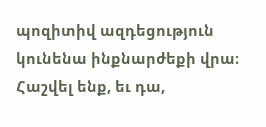պոզիտիվ ազդեցություն կունենա ինքնարժեքի վրա։ Հաշվել ենք, եւ դա,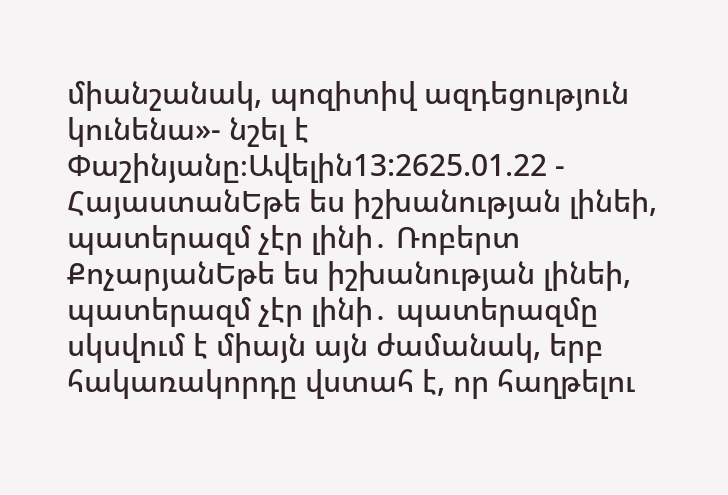միանշանակ, պոզիտիվ ազդեցություն կունենա»- նշել է Փաշինյանը։Ավելին13:2625.01.22 -
ՀայաստանԵթե ես իշխանության լինեի, պատերազմ չէր լինի․ Ռոբերտ ՔոչարյանԵթե ես իշխանության լինեի, պատերազմ չէր լինի․ պատերազմը սկսվում է միայն այն ժամանակ, երբ հակառակորդը վստահ է, որ հաղթելու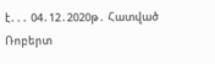է․․․ 04․12․2020թ․ Հատված Ռոբերտ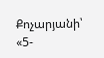Քոչարյանի՝ «5-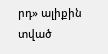րդ» ալիքին տված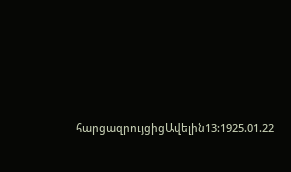հարցազրույցիցԱվելին13:1925.01.22